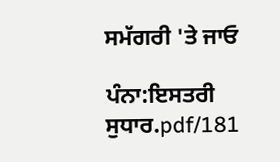ਸਮੱਗਰੀ 'ਤੇ ਜਾਓ

ਪੰਨਾ:ਇਸਤਰੀ ਸੁਧਾਰ.pdf/181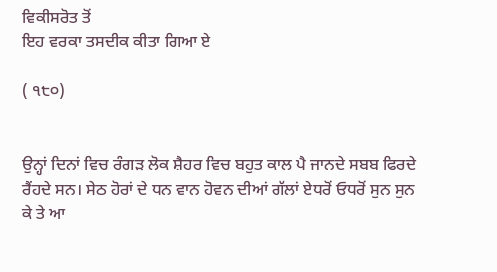ਵਿਕੀਸਰੋਤ ਤੋਂ
ਇਹ ਵਰਕਾ ਤਸਦੀਕ ਕੀਤਾ ਗਿਆ ਏ

( ੧੮੦)


ਉਨ੍ਹਾਂ ਦਿਨਾਂ ਵਿਚ ਰੰਗੜ ਲੋਕ ਸ਼ੈਹਰ ਵਿਚ ਬਹੁਤ ਕਾਲ ਪੈ ਜਾਨਦੇ ਸਬਬ ਫਿਰਦੇ ਰੈਂਹਦੇ ਸਨ। ਸੇਠ ਹੋਰਾਂ ਦੇ ਧਨ ਵਾਨ ਹੋਵਨ ਦੀਆਂ ਗੱਲਾਂ ਏਧਰੋਂ ਓਧਰੋਂ ਸੁਨ ਸੁਨ ਕੇ ਤੇ ਆ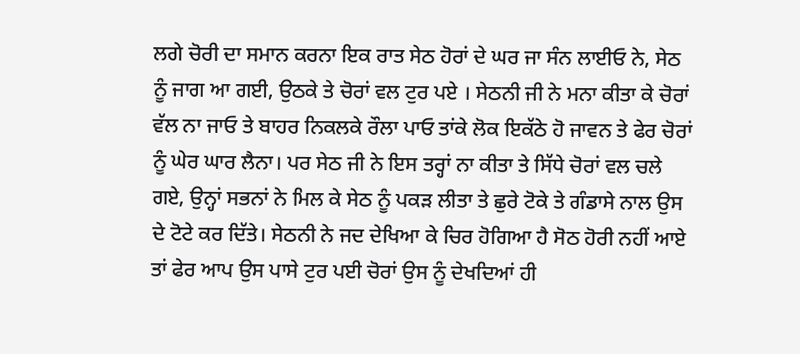ਲਗੇ ਚੋਰੀ ਦਾ ਸਮਾਨ ਕਰਨਾ ਇਕ ਰਾਤ ਸੇਠ ਹੋਰਾਂ ਦੇ ਘਰ ਜਾ ਸੰਨ ਲਾਈਓ ਨੇ, ਸੇਠ ਨੂੰ ਜਾਗ ਆ ਗਈ, ਉਠਕੇ ਤੇ ਚੋਰਾਂ ਵਲ ਟੁਰ ਪਏ । ਸੇਠਨੀ ਜੀ ਨੇ ਮਨਾ ਕੀਤਾ ਕੇ ਚੋਰਾਂ ਵੱਲ ਨਾ ਜਾਓ ਤੇ ਬਾਹਰ ਨਿਕਲਕੇ ਰੌਲਾ ਪਾਓ ਤਾਂਕੇ ਲੋਕ ਇਕੱਠੇ ਹੋ ਜਾਵਨ ਤੇ ਫੇਰ ਚੋਰਾਂ ਨੂੰ ਘੇਰ ਘਾਰ ਲੈਨਾ। ਪਰ ਸੇਠ ਜੀ ਨੇ ਇਸ ਤਰ੍ਹਾਂ ਨਾ ਕੀਤਾ ਤੇ ਸਿੱਧੇ ਚੋਰਾਂ ਵਲ ਚਲੇ ਗਏ, ਉਨ੍ਹਾਂ ਸਭਨਾਂ ਨੇ ਮਿਲ ਕੇ ਸੇਠ ਨੂੰ ਪਕੜ ਲੀਤਾ ਤੇ ਛੁਰੇ ਟੋਕੇ ਤੇ ਗੰਡਾਸੇ ਨਾਲ ਉਸ ਦੇ ਟੋਟੇ ਕਰ ਦਿੱਤੇ। ਸੇਠਨੀ ਨੇ ਜਦ ਦੇਖਿਆ ਕੇ ਚਿਰ ਹੋਗਿਆ ਹੈ ਸੋਠ ਹੋਰੀ ਨਹੀਂ ਆਏ ਤਾਂ ਫੇਰ ਆਪ ਉਸ ਪਾਸੇ ਟੁਰ ਪਈ ਚੋਰਾਂ ਉਸ ਨੂੰ ਦੇਖਦਿਆਂ ਹੀ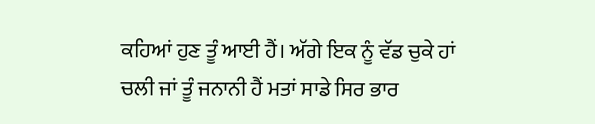ਕਹਿਆਂ ਹੁਣ ਤੂੰ ਆਈ ਹੈਂ। ਅੱਗੇ ਇਕ ਨੂੰ ਵੱਡ ਚੁਕੇ ਹਾਂ ਚਲੀ ਜਾਂ ਤੂੰ ਜਨਾਨੀ ਹੈਂ ਮਤਾਂ ਸਾਡੇ ਸਿਰ ਭਾਰ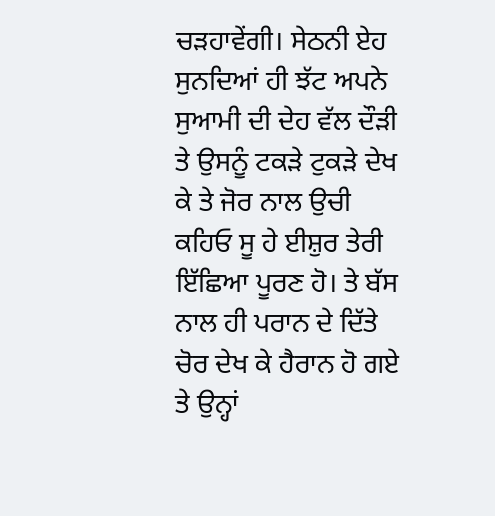ਚੜਹਾਵੇਂਗੀ। ਸੇਠਨੀ ਏਹ ਸੁਨਦਿਆਂ ਹੀ ਝੱਟ ਅਪਨੇ ਸੁਆਮੀ ਦੀ ਦੇਹ ਵੱਲ ਦੌੜੀ ਤੇ ਉਸਨੂੰ ਟਕੜੇ ਟੁਕੜੇ ਦੇਖ ਕੇ ਤੇ ਜੋਰ ਨਾਲ ਉਚੀ ਕਹਿਓ ਸੂ ਹੇ ਈਸ਼ੁਰ ਤੇਰੀ ਇੱਛਿਆ ਪੂਰਣ ਹੋ। ਤੇ ਬੱਸ ਨਾਲ ਹੀ ਪਰਾਨ ਦੇ ਦਿੱਤੇ ਚੋਰ ਦੇਖ ਕੇ ਹੈਰਾਨ ਹੋ ਗਏ ਤੇ ਉਨ੍ਹਾਂ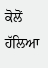ਕੋਲੋਂ ਹੱਲਿਆ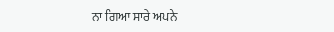ਨਾ ਗਿਆ ਸਾਰੇ ਅਪਨੇ